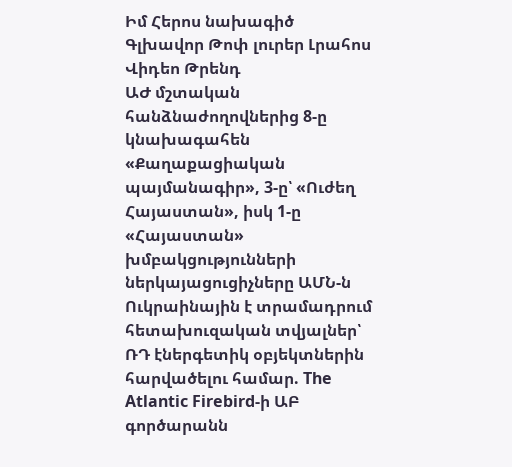Իմ Հերոս նախագիծ
Գլխավոր Թոփ լուրեր Լրահոս Վիդեո Թրենդ
ԱԺ մշտական հանձնաժողովներից 8-ը կնախագահեն «Քաղաքացիական պայմանագիր», 3-ը՝ «Ուժեղ Հայաստան», իսկ 1-ը «Հայաստան» խմբակցությունների ներկայացուցիչները ԱՄՆ-ն Ուկրաինային է տրամադրում հետախուզական տվյալներ՝ ՌԴ էներգետիկ օբյեկտներին հարվածելու համար. The Atlantic Firebird-ի ԱԲ գործարանն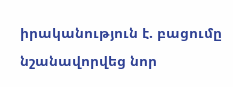իրականություն է. բացումը նշանավորվեց նոր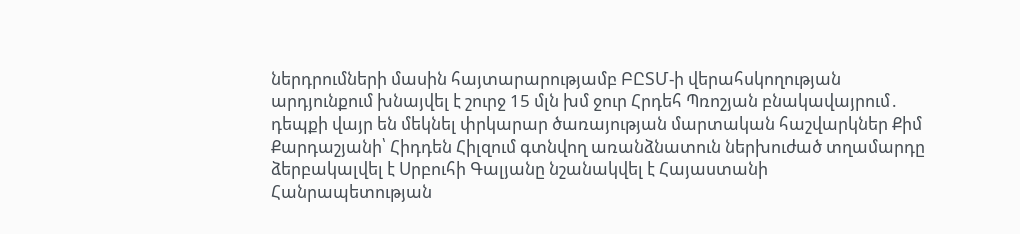ներդրումների մասին հայտարարությամբ ԲԸՏՄ-ի վերահսկողության արդյունքում խնայվել է շուրջ 15 մլն խմ ջուր Հրդեհ Պռոշյան բնակավայրում․ դեպքի վայր են մեկնել փրկարար ծառայության մարտական հաշվարկներ Քիմ Քարդաշյանի՝ Հիդդեն Հիլզում գտնվող առանձնատուն ներխուժած տղամարդը ձերբակալվել է Սրբուհի Գալյանը նշանակվել է Հայաստանի Հանրապետության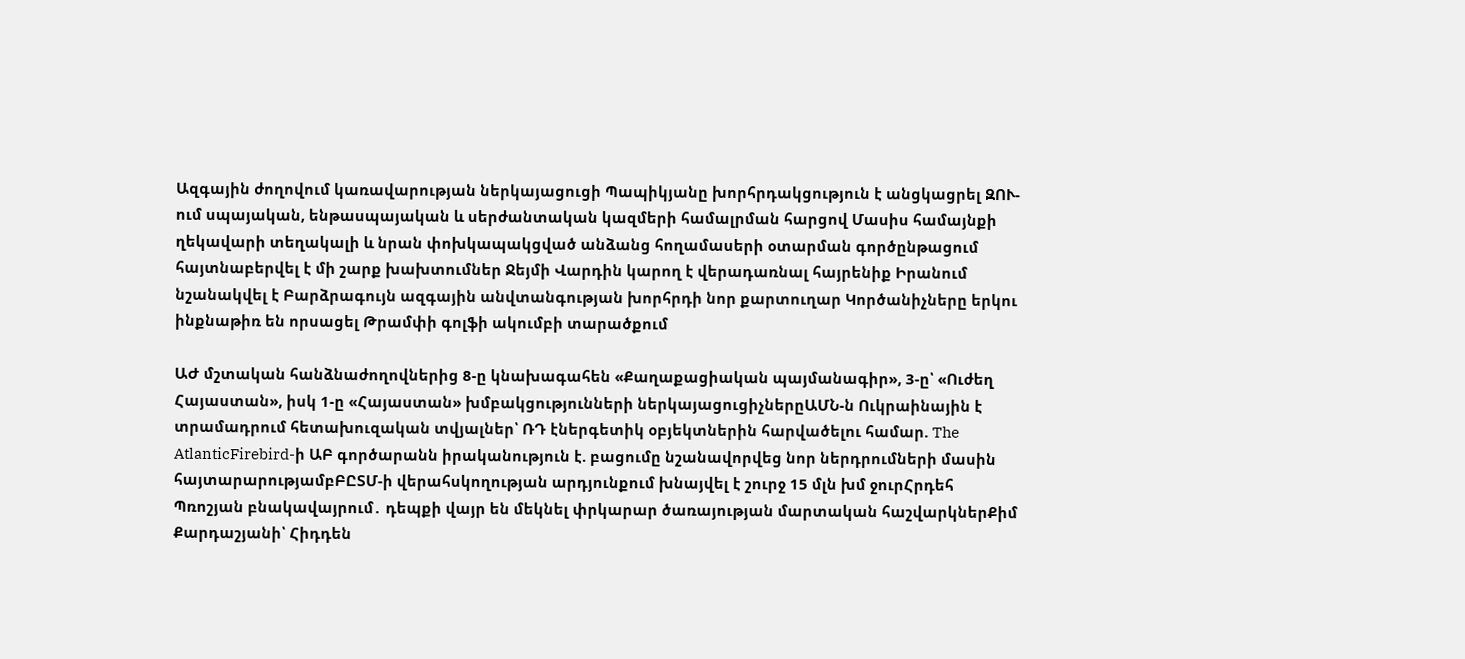Ազգային ժողովում կառավարության ներկայացուցի Պապիկյանը խորհրդակցություն է անցկացրել ԶՈՒ-ում սպայական, ենթասպայական և սերժանտական կազմերի համալրման հարցով Մասիս համայնքի ղեկավարի տեղակալի և նրան փոխկապակցված անձանց հողամասերի օտարման գործընթացում հայտնաբերվել է մի շարք խախտումներ Ջեյմի Վարդին կարող է վերադառնալ հայրենիք Իրանում նշանակվել է Բարձրագույն ազգային անվտանգության խորհրդի նոր քարտուղար Կործանիչները երկու ինքնաթիռ են որսացել Թրամփի գոլֆի ակումբի տարածքում

ԱԺ մշտական հանձնաժողովներից 8-ը կնախագահեն «Քաղաքացիական պայմանագիր», 3-ը՝ «Ուժեղ Հայաստան», իսկ 1-ը «Հայաստան» խմբակցությունների ներկայացուցիչներըԱՄՆ-ն Ուկրաինային է տրամադրում հետախուզական տվյալներ՝ ՌԴ էներգետիկ օբյեկտներին հարվածելու համար. The AtlanticFirebird-ի ԱԲ գործարանն իրականություն է. բացումը նշանավորվեց նոր ներդրումների մասին հայտարարությամբԲԸՏՄ-ի վերահսկողության արդյունքում խնայվել է շուրջ 15 մլն խմ ջուրՀրդեհ Պռոշյան բնակավայրում․ դեպքի վայր են մեկնել փրկարար ծառայության մարտական հաշվարկներՔիմ Քարդաշյանի՝ Հիդդեն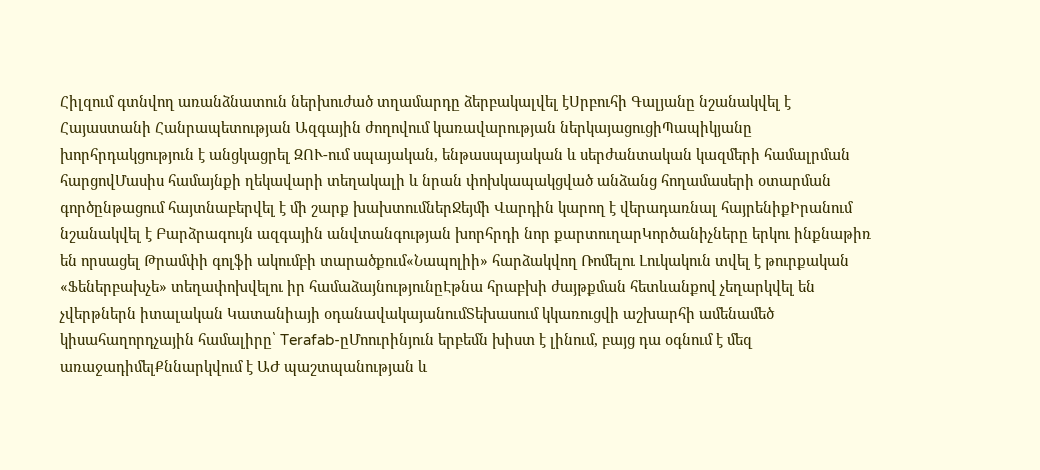Հիլզում գտնվող առանձնատուն ներխուժած տղամարդը ձերբակալվել էՍրբուհի Գալյանը նշանակվել է Հայաստանի Հանրապետության Ազգային ժողովում կառավարության ներկայացուցիՊապիկյանը խորհրդակցություն է անցկացրել ԶՈՒ-ում սպայական, ենթասպայական և սերժանտական կազմերի համալրման հարցովՄասիս համայնքի ղեկավարի տեղակալի և նրան փոխկապակցված անձանց հողամասերի օտարման գործընթացում հայտնաբերվել է մի շարք խախտումներՋեյմի Վարդին կարող է վերադառնալ հայրենիքԻրանում նշանակվել է Բարձրագույն ազգային անվտանգության խորհրդի նոր քարտուղարԿործանիչները երկու ինքնաթիռ են որսացել Թրամփի գոլֆի ակումբի տարածքում«Նապոլիի» հարձակվող Ռոմելու Լուկակուն տվել է թուրքական «Ֆեներբախչե» տեղափոխվելու իր համաձայնությունըԷթնա հրաբխի ժայթքման հետևանքով չեղարկվել են չվերթներն իտալական Կատանիայի օդանավակայանումՏեխասում կկառուցվի աշխարհի ամենամեծ կիսահաղորդչային համալիրը՝ Terafab-ըՄոուրինյուն երբեմն խիստ է լինում, բայց դա օգնում է մեզ առաջադիմելՔննարկվում է ԱԺ պաշտպանության և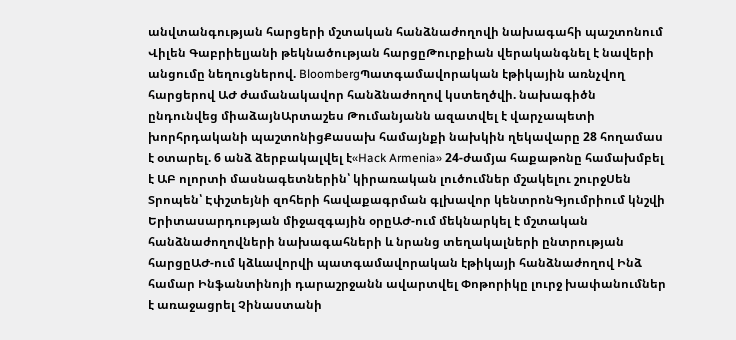անվտանգության հարցերի մշտական հանձնաժողովի նախագահի պաշտոնում Վիլեն Գաբրիելյանի թեկնածության հարցըԹուրքիան վերականգնել է նավերի անցումը նեղուցներով. BloombergՊատգամավորական էթիկային առնչվող հարցերով ԱԺ ժամանակավոր հանձնաժողով կստեղծվի. նախագիծն ընդունվեց միաձայնԱրտաշես Թումանյանն ազատվել է վարչապետի խորհրդականի պաշտոնիցՔասախ համայնքի նախկին ղեկավարը 28 հողամաս է օտարել. 6 անձ ձերբակալվել է«Hack Armenia» 24-ժամյա հաքաթոնը համախմբել է ԱԲ ոլորտի մասնագետներին՝ կիրառական լուծումներ մշակելու շուրջՍեն Տրոպեն՝ Էփշտեյնի զոհերի հավաքագրման գլխավոր կենտրոնԳյումրիում կնշվի Երիտասարդության միջազգային օրըԱԺ-ում մեկնարկել է մշտական հանձնաժողովների նախագահների և նրանց տեղակալների ընտրության հարցըԱԺ-ում կձևավորվի պատգամավորական էթիկայի հանձնաժողով Ինձ համար Ինֆանտինոյի դարաշրջանն ավարտվել Փոթորիկը լուրջ խափանումներ է առաջացրել Չինաստանի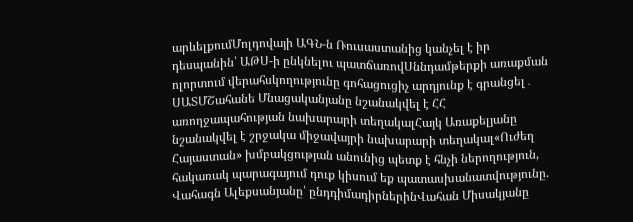արևելքումՄոլդովայի ԱԳՆ-ն Ռուսաստանից կանչել է իր դեսպանին՝ ԱԹՍ-ի ընկնելու պատճառովՍննդամթերքի առաքման ոլորտում վերահսկողությունը գոհացուցիչ արդյունք է գրանցել․ ՍԱՏՄՇահանե Մնացականյանը նշանակվել է ՀՀ առողջապահության նախարարի տեղակալՀայկ Առաքելյանը նշանակվել է շրջակա միջավայրի նախարարի տեղակալ«Ուժեղ Հայաստան» խմբակցության անունից պետք է հնչի ներողություն, հակառակ պարագայում դուք կիսում եք պատասխանատվությունը. Վահագն Ալեքսանյանը՝ ընդդիմադիրներինՎահան Միսակյանը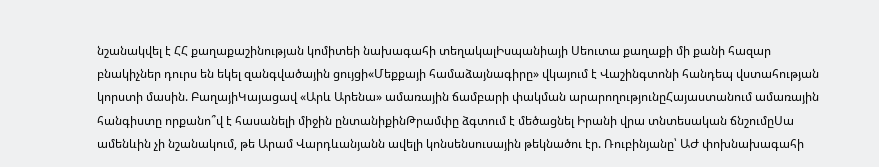նշանակվել է ՀՀ քաղաքաշինության կոմիտեի նախագահի տեղակալԻսպանիայի Սեուտա քաղաքի մի քանի հազար բնակիչներ դուրս են եկել զանգվածային ցույցի«Մեքքայի համաձայնագիրը» վկայում է Վաշինգտոնի հանդեպ վստահության կորստի մասին. ԲաղայիԿայացավ «Արև Արենա» ամառային ճամբարի փակման արարողությունըՀայաստանում ամառային հանգիստը որքանո՞վ է հասանելի միջին ընտանիքինԹրամփը ձգտում է մեծացնել Իրանի վրա տնտեսական ճնշումըՍա ամենևին չի նշանակում, թե Արամ Վարդևանյանն ավելի կոնսենսուսային թեկնածու էր. Ռուբինյանը՝ ԱԺ փոխնախագահի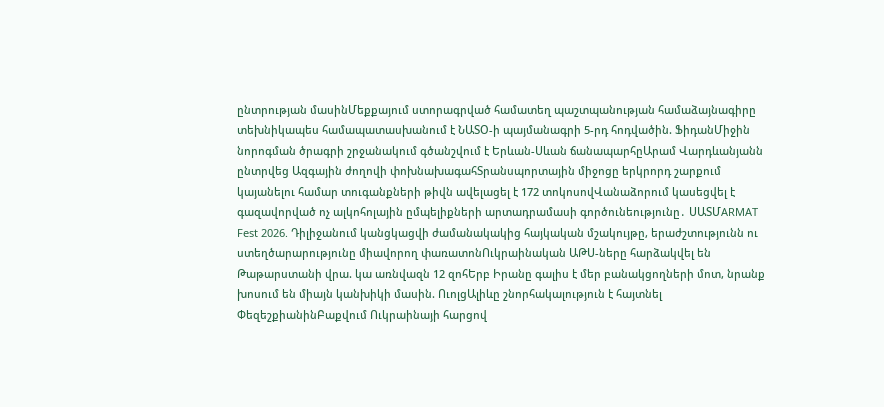ընտրության մասինՄեքքայում ստորագրված համատեղ պաշտպանության համաձայնագիրը տեխնիկապես համապատասխանում է ՆԱՏՕ-ի պայմանագրի 5-րդ հոդվածին. ՖիդանՄիջին նորոգման ծրագրի շրջանակում գծանշվում է Երևան-Սևան ճանապարհըԱրամ Վարդևանյանն ընտրվեց Ազգային ժողովի փոխնախագահՏրանսպորտային միջոցը երկրորդ շարքում կայանելու համար տուգանքների թիվն ավելացել է 172 տոկոսովՎանաձորում կասեցվել է գազավորված ոչ ալկոհոլային ըմպելիքների արտադրամասի գործունեությունը․ ՍԱՏՄARMAT Fest 2026. Դիլիջանում կանցկացվի ժամանակակից հայկական մշակույթը, երաժշտությունն ու ստեղծարարությունը միավորող փառատոնՈւկրաինական ԱԹՍ-ները հարձակվել են Թաթարստանի վրա. կա առնվազն 12 զոհԵրբ Իրանը գալիս է մեր բանակցողների մոտ, նրանք խոսում են միայն կանխիկի մասին. ՈւոլցԱլիևը շնորհակալություն է հայտնել ՓեզեշքիանինԲաքվում Ուկրաինայի հարցով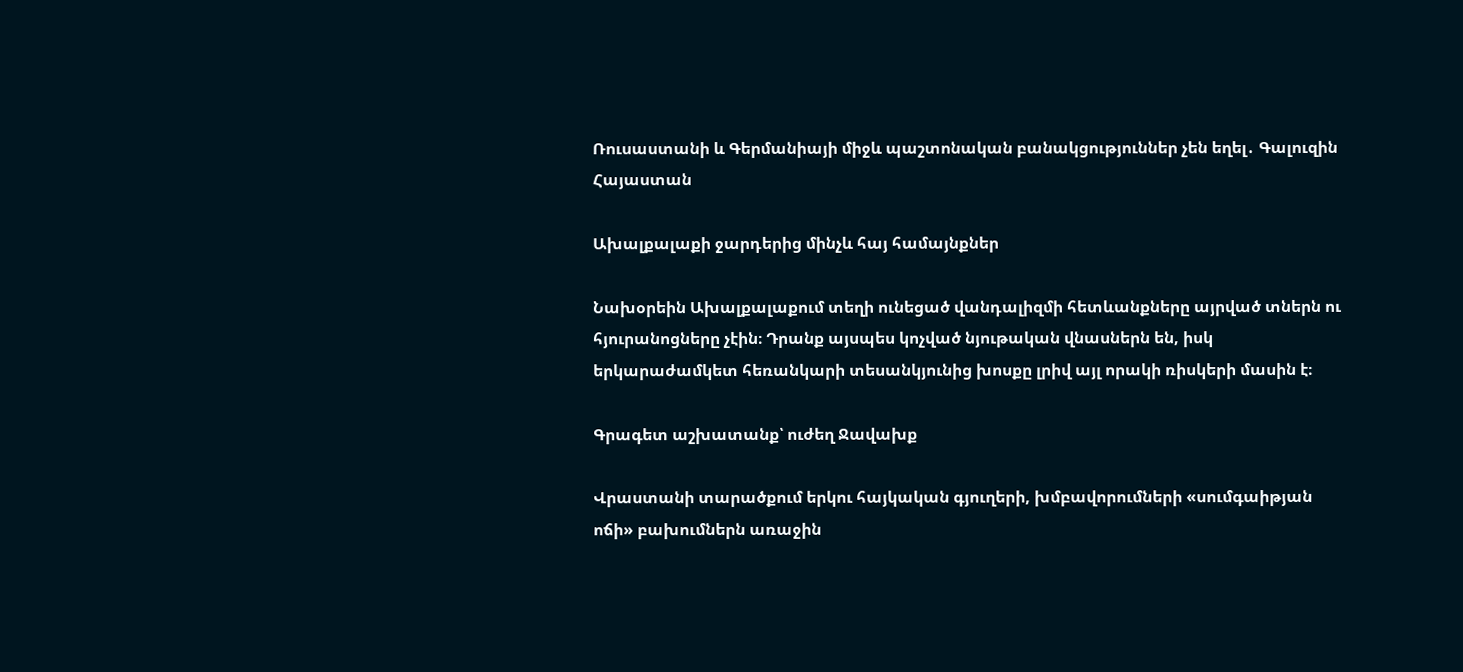Ռուսաստանի և Գերմանիայի միջև պաշտոնական բանակցություններ չեն եղել․ Գալուզին
Հայաստան

Ախալքալաքի ջարդերից մինչև հայ համայնքներ

Նախօրեին Ախալքալաքում տեղի ունեցած վանդալիզմի հետևանքները այրված տներն ու հյուրանոցները չէին։ Դրանք այսպես կոչված նյութական վնասներն են, իսկ երկարաժամկետ հեռանկարի տեսանկյունից խոսքը լրիվ այլ որակի ռիսկերի մասին է։

Գրագետ աշխատանք՝ ուժեղ Ջավախք

Վրաստանի տարածքում երկու հայկական գյուղերի, խմբավորումների «սումգաիթյան ոճի» բախումներն առաջին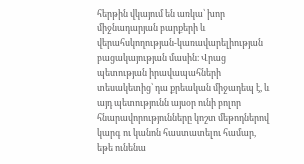հերթին վկայում են առկա՝ խոր միջնադարյան բարքերի և վերահսկողության-կառավարելիության բացակայության մասին։ Վրաց պետության իրավապահների տեսակետից՝ դա քրեական միջադեպ է, և այդ պետությունն այսօր ունի բոլոր հնարավորությունները կոշտ մեթոդներով կարգ ու կանոն հաստատելու համար, եթե ունենա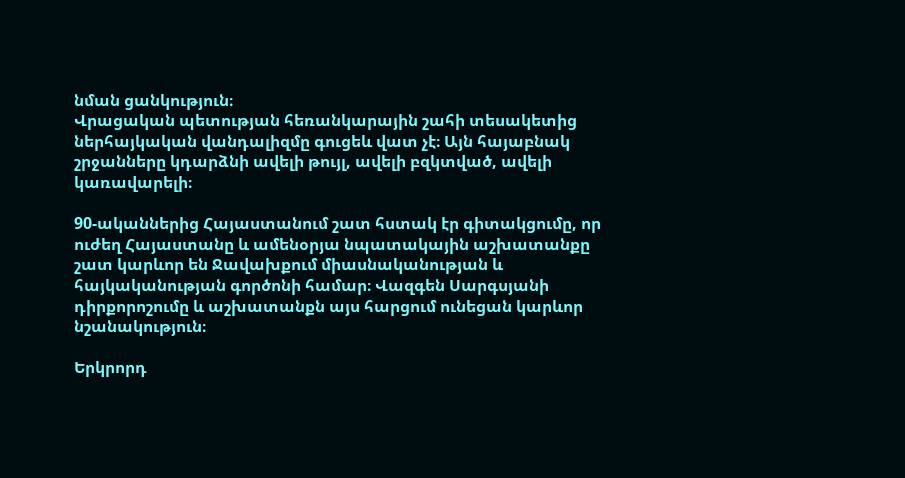նման ցանկություն։
Վրացական պետության հեռանկարային շահի տեսակետից ներհայկական վանդալիզմը գուցեև վատ չէ։ Այն հայաբնակ շրջանները կդարձնի ավելի թույլ, ավելի բզկտված, ավելի կառավարելի։

90-ականներից Հայաստանում շատ հստակ էր գիտակցումը, որ ուժեղ Հայաստանը և ամենօրյա նպատակային աշխատանքը շատ կարևոր են Ջավախքում միասնականության և հայկականության գործոնի համար։ Վազգեն Սարգսյանի դիրքորոշումը և աշխատանքն այս հարցում ունեցան կարևոր նշանակություն։

Երկրորդ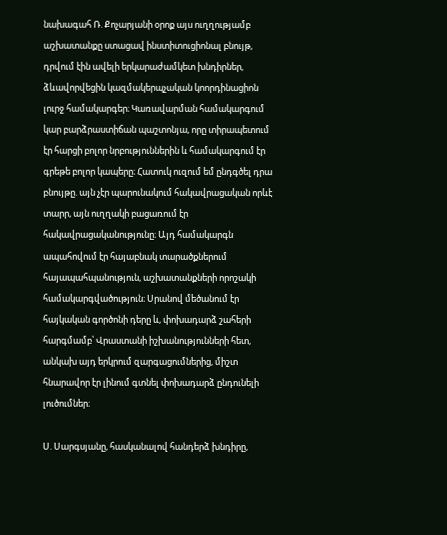նախագահ Ռ. Քոչարյանի օրոք այս ուղղությամբ աշխատանքը ստացավ ինստիտուցիոնալ բնույթ, դրվում էին ավելի երկարաժամկետ խնդիրներ, ձևավորվեցին կազմակերպչական կոորդինացիոն լուրջ համակարգեր։ Կառավարման համակարգում կար բարձրաստիճան պաշտոնյա, որը տիրապետում էր հարցի բոլոր նրբություններին և համակարգում էր գրեթե բոլոր կապերը։ Հատուկ ուզում եմ ընդգծել դրա բնույթը. այն չէր պարունակում հակավրացական որևէ տարր, այն ուղղակի բացառում էր հակավրացականությունը։ Այդ համակարգն ապահովում էր հայաբնակ տարածքներում հայապահպանություն, աշխատանքների որոշակի համակարգվածություն։ Սրանով մեծանում էր հայկական գործոնի դերը և, փոխադարձ շահերի հարգմամբ՝ Վրաստանի իշխանությունների հետ, անկախ այդ երկրում զարգացումներից, միշտ հնարավոր էր լինում գտնել փոխադարձ ընդունելի լուծումներ։

Ս. Սարգսյանը, հասկանալով հանդերձ խնդիրը,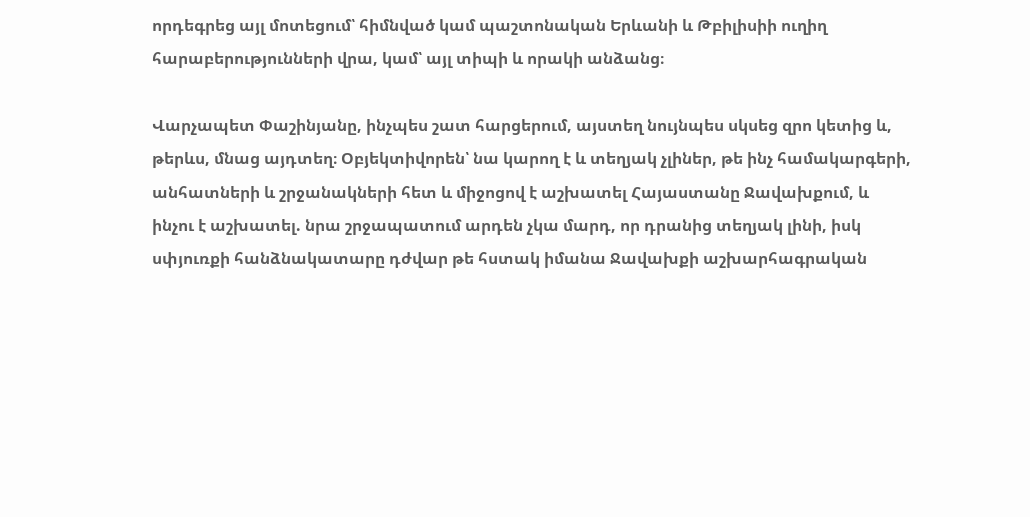որդեգրեց այլ մոտեցում՝ հիմնված կամ պաշտոնական Երևանի և Թբիլիսիի ուղիղ հարաբերությունների վրա, կամ՝ այլ տիպի և որակի անձանց։

Վարչապետ Փաշինյանը, ինչպես շատ հարցերում, այստեղ նույնպես սկսեց զրո կետից և, թերևս, մնաց այդտեղ։ Օբյեկտիվորեն՝ նա կարող է և տեղյակ չլիներ, թե ինչ համակարգերի, անհատների և շրջանակների հետ և միջոցով է աշխատել Հայաստանը Ջավախքում, և ինչու է աշխատել. նրա շրջապատում արդեն չկա մարդ, որ դրանից տեղյակ լինի, իսկ սփյուռքի հանձնակատարը դժվար թե հստակ իմանա Ջավախքի աշխարհագրական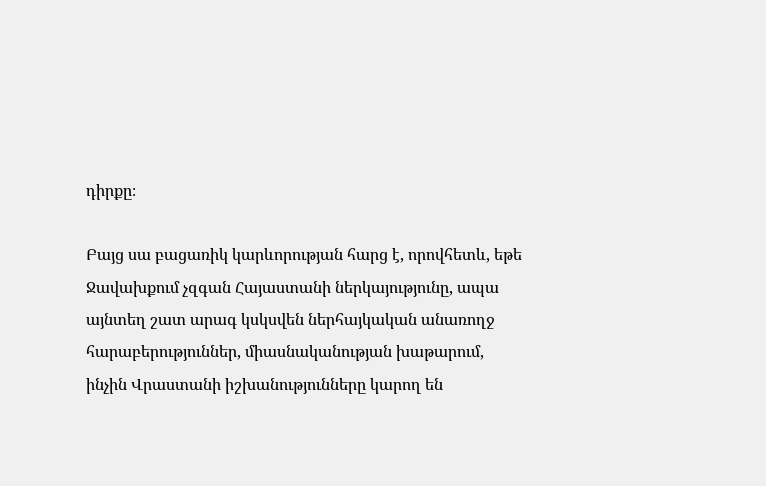դիրքը։

Բայց սա բացառիկ կարևորության հարց է, որովհետև, եթե Ջավախքում չզգան Հայաստանի ներկայությունը, ապա այնտեղ շատ արագ կսկսվեն ներհայկական անառողջ հարաբերություններ, միասնականության խաթարում, ինչին Վրաստանի իշխանությունները կարող են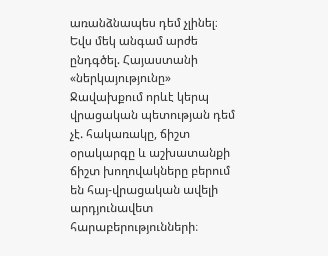առանձնապես դեմ չլինել։ Եվս մեկ անգամ արժե ընդգծել. Հայաստանի «ներկայությունը» Ջավախքում որևէ կերպ վրացական պետության դեմ չէ. հակառակը, ճիշտ օրակարգը և աշխատանքի ճիշտ խողովակները բերում են հայ-վրացական ավելի արդյունավետ հարաբերությունների։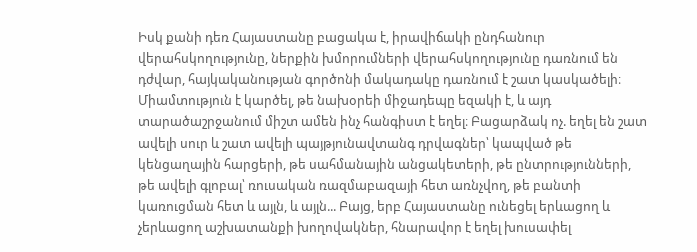Իսկ քանի դեռ Հայաստանը բացակա է, իրավիճակի ընդհանուր վերահսկողությունը, ներքին խմորումների վերահսկողությունը դառնում են դժվար, հայկականության գործոնի մակադակը դառնում է շատ կասկածելի։ Միամտություն է կարծել, թե նախօրեի միջադեպը եզակի է, և այդ տարածաշրջանում միշտ ամեն ինչ հանգիստ է եղել։ Բացարձակ ոչ. եղել են շատ ավելի սուր և շատ ավելի պայթյունավտանգ դրվագներ՝ կապված թե կենցաղային հարցերի, թե սահմանային անցակետերի, թե ընտրությունների, թե ավելի գլոբալ՝ ռուսական ռազմաբազայի հետ առնչվող, թե բանտի կառուցման հետ և այլն, և այլն... Բայց, երբ Հայաստանը ունեցել երևացող և չերևացող աշխատանքի խողովակներ, հնարավոր է եղել խուսափել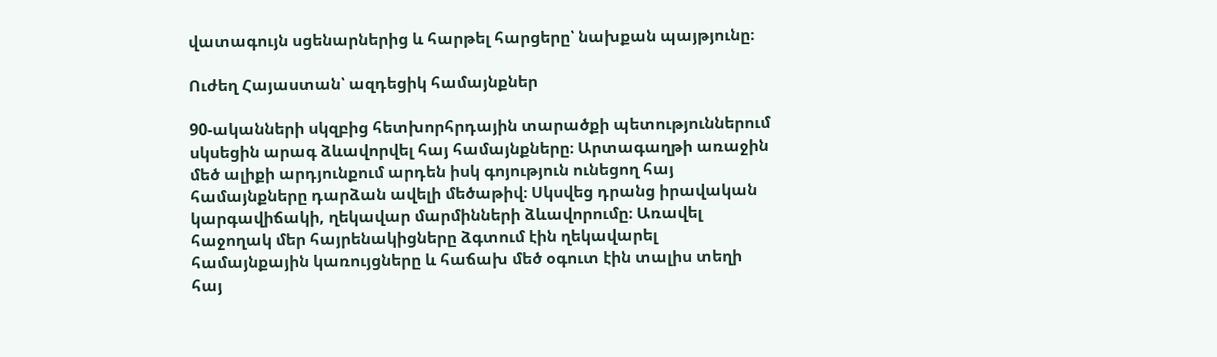վատագույն սցենարներից և հարթել հարցերը՝ նախքան պայթյունը։

Ուժեղ Հայաստան՝ ազդեցիկ համայնքներ

90-ականների սկզբից հետխորհրդային տարածքի պետություններում սկսեցին արագ ձևավորվել հայ համայնքները։ Արտագաղթի առաջին մեծ ալիքի արդյունքում արդեն իսկ գոյություն ունեցող հայ համայնքները դարձան ավելի մեծաթիվ։ Սկսվեց դրանց իրավական կարգավիճակի, ղեկավար մարմինների ձևավորումը։ Առավել հաջողակ մեր հայրենակիցները ձգտում էին ղեկավարել համայնքային կառույցները և հաճախ մեծ օգուտ էին տալիս տեղի հայ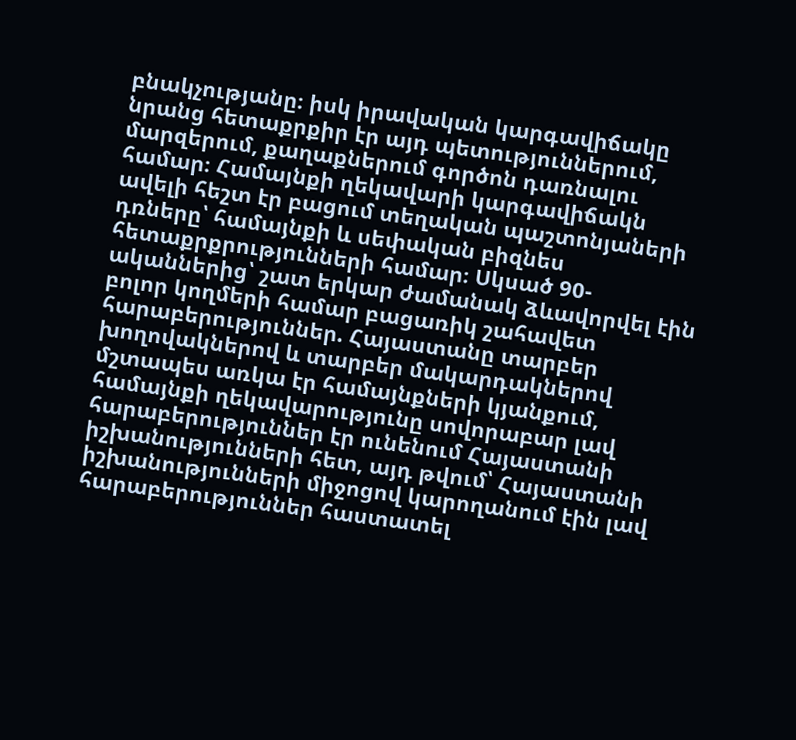բնակչությանը։ իսկ իրավական կարգավիճակը նրանց հետաքրքիր էր այդ պետություններում, մարզերում, քաղաքներում գործոն դառնալու համար։ Համայնքի ղեկավարի կարգավիճակն ավելի հեշտ էր բացում տեղական պաշտոնյաների դռները՝ համայնքի և սեփական բիզնես հետաքրքրությունների համար։ Սկսած 90-ականներից՝ շատ երկար ժամանակ ձևավորվել էին բոլոր կողմերի համար բացառիկ շահավետ հարաբերություններ. Հայաստանը տարբեր խողովակներով և տարբեր մակարդակներով մշտապես առկա էր համայնքների կյանքում, համայնքի ղեկավարությունը սովորաբար լավ հարաբերություններ էր ունենում Հայաստանի իշխանությունների հետ, այդ թվում՝ Հայաստանի իշխանությունների միջոցով կարողանում էին լավ հարաբերություններ հաստատել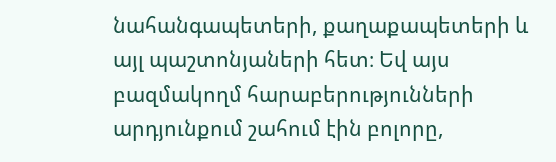նահանգապետերի, քաղաքապետերի և այլ պաշտոնյաների հետ։ Եվ այս բազմակողմ հարաբերությունների արդյունքում շահում էին բոլորը,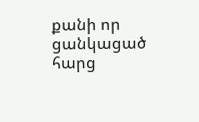քանի որ ցանկացած հարց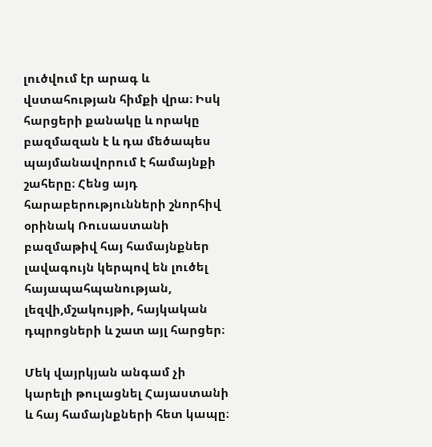լուծվում էր արագ և վստահության հիմքի վրա։ Իսկ հարցերի քանակը և որակը բազմազան է և դա մեծապես պայմանավորում է համայնքի շահերը։ Հենց այդ հարաբերությունների շնորհիվ օրինակ Ռուսաստանի բազմաթիվ հայ համայնքներ լավագույն կերպով են լուծել հայապահպանության, լեզվի,մշակույթի, հայկական դպրոցների և շատ այլ հարցեր։

Մեկ վայրկյան անգամ չի կարելի թուլացնել Հայաստանի և հայ համայնքների հետ կապը։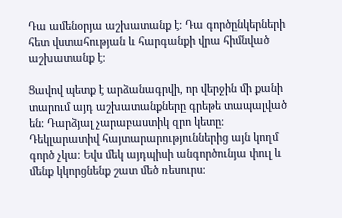Դա ամենօրյա աշխատանք է։ Դա գործընկերների հետ վստահության և հարգանքի վրա հիմնված աշխատանք է։

Ցավով պետք է արձանագրվի, որ վերջին մի քանի տարում այդ աշխատանքները գրեթե տապալված են։ Դարձյալ չարաբաստիկ զրո կետը։ Դեկլարատիվ հայտարարություններից այն կողմ գործ չկա։ Եվս մեկ այդպիսի անգործունյա փուլ և մենք կկորցնենք շատ մեծ ռեսուրս։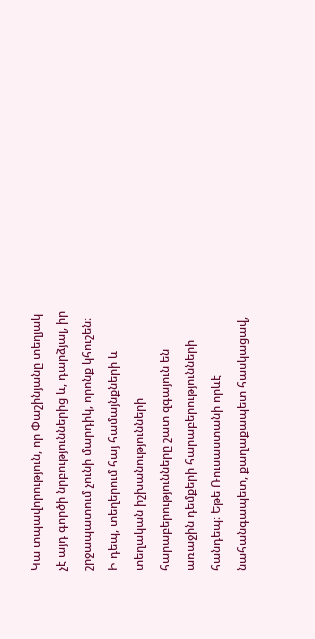Կա տպավորություն, որ Փաշինյանը տեղյակ չէ այդ գործի նրբություններից և, դարձյալ, իր շրջապատում չունի մարդիկ, որոնք կհուշեն։
Ի դեպ, տեղերում հայ համայնքների և տեղական իշխանությունների հարաբերությունները շատ զգայուն են առաջին դեմքերի հարաբերությունների հանդեպ։ Եթե Ռուսաստանի որևէ նահանգապետ, քաղաքապետ հասկացավ,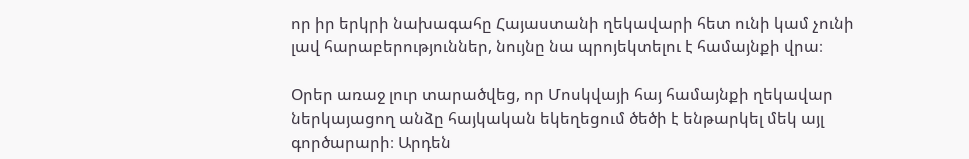որ իր երկրի նախագահը Հայաստանի ղեկավարի հետ ունի կամ չունի լավ հարաբերություններ, նույնը նա պրոյեկտելու է համայնքի վրա։

Օրեր առաջ լուր տարածվեց, որ Մոսկվայի հայ համայնքի ղեկավար ներկայացող անձը հայկական եկեղեցում ծեծի է ենթարկել մեկ այլ գործարարի։ Արդեն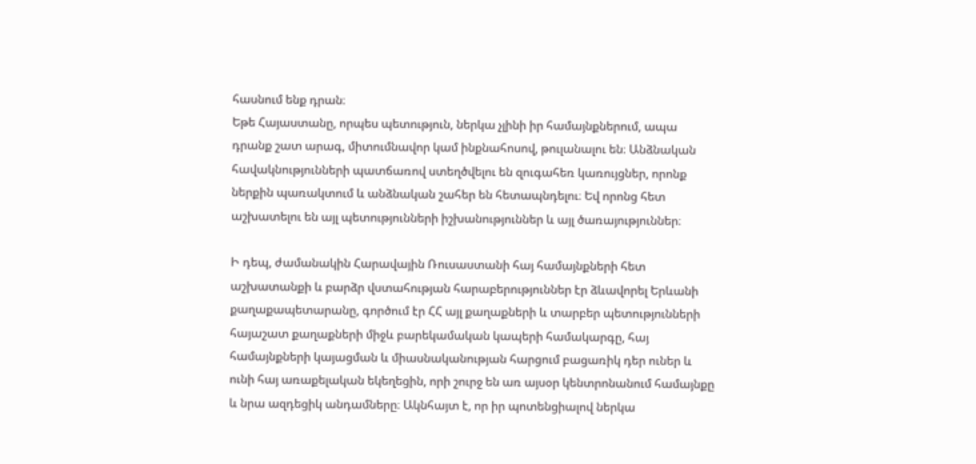հասնում ենք դրան։
Եթե Հայաստանը, որպես պետություն, ներկա չլինի իր համայնքներում, ապա դրանք շատ արագ, միտումնավոր կամ ինքնահոսով, թուլանալու են։ Անձնական հավակնությունների պատճառով ստեղծվելու են զուգահեռ կառույցներ, որոնք ներքին պառակտում և անձնական շահեր են հետապնդելու։ Եվ որոնց հետ աշխատելու են այլ պետությունների իշխանություններ և այլ ծառայություններ։

Ի դեպ, ժամանակին Հարավային Ռուսաստանի հայ համայնքների հետ աշխատանքի և բարձր վստահության հարաբերություններ էր ձևավորել Երևանի քաղաքապետարանը, գործում էր ՀՀ այլ քաղաքների և տարբեր պետությունների հայաշատ քաղաքների միջև բարեկամական կապերի համակարգը, հայ համայնքների կայացման և միասնականության հարցում բացառիկ դեր ուներ և ունի հայ առաքելական եկեղեցին, որի շուրջ են առ այսօր կենտրոնանում համայնքը և նրա ազդեցիկ անդամները։ Ակնհայտ է, որ իր պոտենցիալով ներկա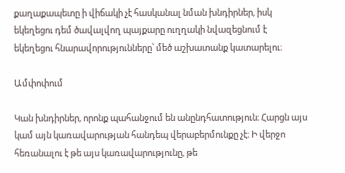քաղաքապետը ի վիճակի չէ հասկանալ նման խնդիրներ, իսկ եկեղեցու դեմ ծավալվող պայքարը ուղղակի նվազեցնում է եկեղեցու հնարավորությունները՝ մեծ աշխատանք կատարելու։

Ամփոփում

Կան խնդիրներ, որոնք պահանջում են անընդհատություն։ Հարցն այս կամ այն կառավարության հանդեպ վերաբերմունքը չէ։ Ի վերջո հեռանալու է թե այս կառավարությունը, թե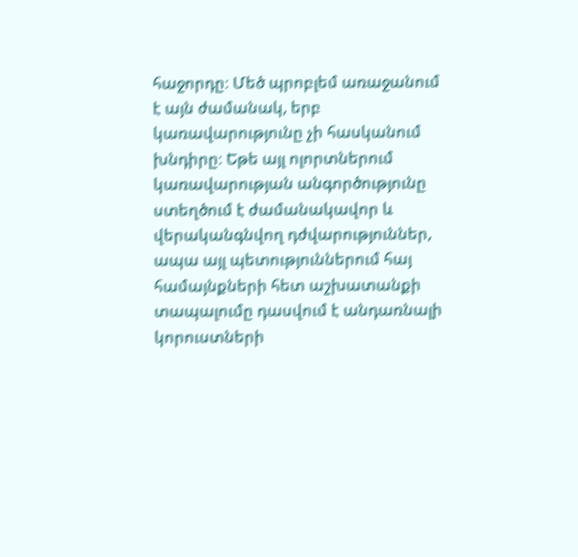հաջորդը։ Մեծ պրոբլեմ առաջանում է այն ժամանակ, երբ կառավարությունը չի հասկանում խնդիրը։ Եթե այլ ոլորտներում կառավարության անգործությունը ստեղծում է ժամանակավոր և վերականգնվող դժվարություններ, ապա այլ պետություններում հայ համայնքների հետ աշխատանքի տապալումը դասվում է անդառնալի կորուստների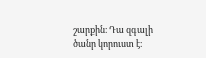շարքին։ Դա զգալի ծանր կորուստ է։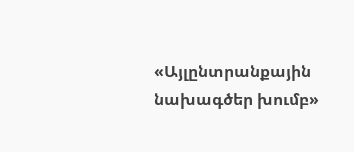«Այլընտրանքային նախագծեր խումբ»